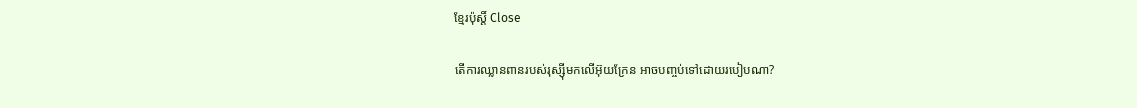ខ្មែរប៉ុស្ដិ៍ Close

តើការឈ្លានពានរបស់រុស្ស៊ីមកលើអ៊ុយក្រែន អាចបញ្ចប់ទៅដោយរបៀបណា?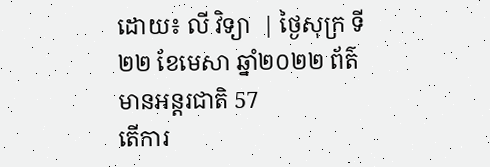ដោយ៖ លី វិទ្យា  | ថ្ងៃសុក្រ ទី២២ ខែមេសា ឆ្នាំ២០២២ ព័ត៌មានអន្តរជាតិ 57
តើការ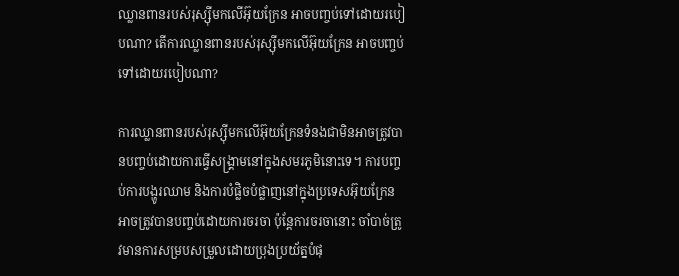ឈ្លានពានរបស់រុស្ស៊ីមកលើអ៊ុយក្រែន អាចបញ្ចប់ទៅដោយរបៀបណា? តើការឈ្លានពានរបស់រុស្ស៊ីមកលើអ៊ុយក្រែន អាចបញ្ចប់ទៅដោយរបៀបណា?

ការឈ្លានពានរបស់រុស្ស៊ីមកលើអ៊ុយក្រែនទំនងជាមិនអាចត្រូវបានបញ្ចប់ដោយការធ្វើសង្គ្រាមនៅក្នុងសមរភូមិនោះទេ។ ការបញ្ចប់ការបង្ហូរឈាម និងការបំផ្លិចបំផ្លាញនៅក្នុងប្រទេសអ៊ុយក្រែនអាចត្រូវបានបញ្ចប់ដោយការចរចា ប៉ុន្តែការចរចានោះ ចាំបាច់ត្រូវមានការសម្របសម្រួលដោយប្រុងប្រយ័ត្នបំផុ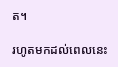ត។

រហូតមកដល់ពេលនេះ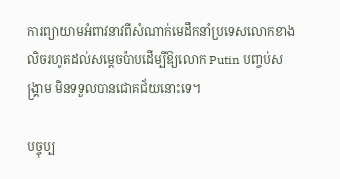ការព្យាយាមអំពាវនាវពីសំណាក់មេដឹកនាំប្រទេសលោកខាងលិចរហូតដល់សម្តេចប៉ាបដើម្បីឱ្យលោក Putin បញ្ចប់សង្គ្រាម មិនទទួលបានជោគជ័យនោះទេ។

បច្ចុប្ប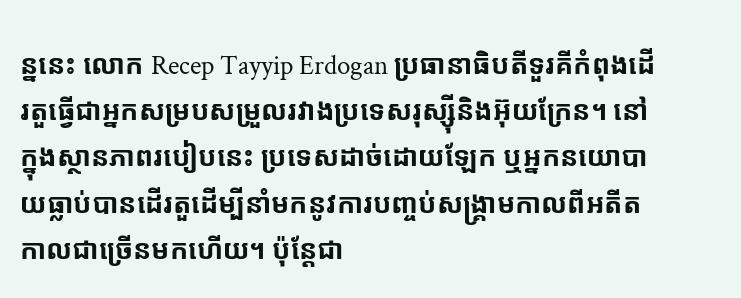ន្ននេះ លោក Recep Tayyip Erdogan ប្រធានាធិបតីទួរគីកំពុងដើរតួធ្វើជាអ្នកសម្របសម្រួលរវាងប្រទេសរុស្ស៊ីនិងអ៊ុយក្រែន។ នៅក្នុងស្ថានភាពរបៀបនេះ ប្រទេសដាច់ដោយឡែក ឬអ្នកនយោបាយធ្លាប់បានដើរតួដើម្បីនាំមកនូវការបញ្ចប់សង្រ្គាមកាលពីអតីតកាលជាច្រើនមកហើយ។ ប៉ុន្តែជា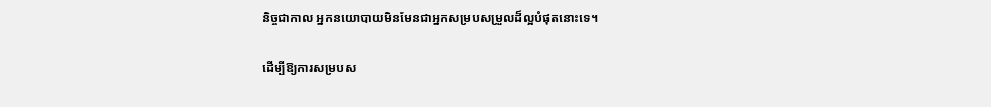និច្ចជាកាល អ្នកនយោបាយមិនមែនជាអ្នកសម្របសម្រួលដ៏ល្អបំផុតនោះទេ។

ដើម្បីឱ្យការសម្របស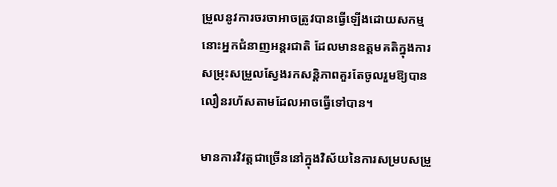ម្រួលនូវការចរចាអាចត្រូវបានធ្វើឡើងដោយសកម្មនោះអ្នកជំនាញអន្តរជាតិ ដែលមានឧត្តមគតិក្នុងការសម្រុះសម្រួលស្វែងរកសន្តិភាពគួរតែចូលរួមឱ្យបានលឿនរហ័សតាមដែលអាចធ្វើទៅបាន។

មានការវិវត្តជាច្រើននៅក្នុងវិស័យនៃការសម្របសម្រួ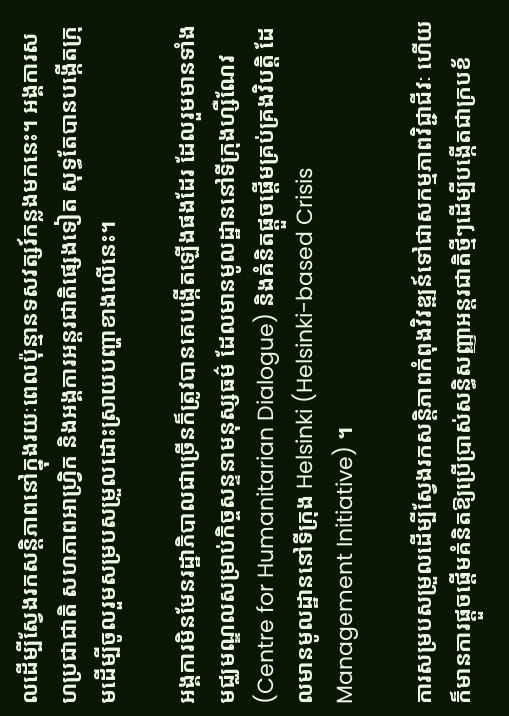លដើម្បីស្វែងរកសន្តិភាពនៅក្នុងរយៈពេលប៉ុន្មានទសវត្សរ៍កន្លងមកនេះ។ អង្គការសហប្រជាជាតិ សហភាពអាហ្រ្វិក និងអង្គការអន្តរជាតិផ្សេងទៀត សុទ្ធតែបានបង្កើតក្រុមដើម្បីចូលរួមសម្របសម្រួលដោះស្រាយបញ្ហាខាងលើនេះ។

អង្គការមិនមែនរដ្ឋាភិបាលជាច្រើនក៏ត្រូវបានគេបង្កើតឡើងផងដែរ ដែលរួមមានទាំងមជ្ឈមណ្ឌលសម្រាប់កិច្ចសន្ទនាមនុស្សធម៌ ដែលមានមូលដ្ឋាននៅទីក្រុងហ្សឺណែវ (Centre for Humanitarian Dialogue) និងគំនិតផ្តួចផ្តើមគ្រប់គ្រងវិបត្តិ ដែលមានមូលដ្ឋាននៅទីក្រុង Helsinki (Helsinki-based Crisis Management Initiative) ។

ការសម្របសម្រួលដើម្បីស្វែងរកសន្តិភាពកំពុងវិវឌ្ឍន៍ទៅជាសកម្មភាពវិជ្ជាជីវៈ ហើយក៏មានការផ្តួចផ្តើមគំនិតឱ្យប្រើប្រាស់សន្ធិសញ្ញាអន្តរជាតិថ្មីៗដើម្បីបង្កើតជាក្របខ័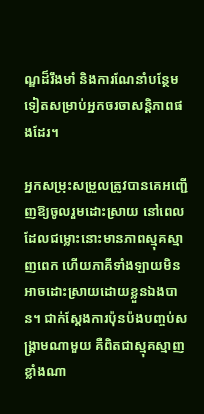ណ្ឌដ៏រឹងមាំ និងការណែនាំបន្ថែមទៀតសម្រាប់អ្នកចរចាសន្តិភាពផងដែរ។

អ្នកសម្រុះសម្រួលត្រូវបានគេអញ្ជើញឱ្យចូលរួមដោះស្រាយ នៅពេលដែលជម្លោះនោះមានភាពស្មុគស្មាញពេក ហើយភាគីទាំងឡាយមិនអាចដោះស្រាយដោយខ្លួនឯងបាន។ ជាក់ស្តែងការប៉ុនប៉ងបញ្ចប់សង្រ្គាមណាមួយ គឺពិតជាស្មុគស្មាញខ្លាំងណា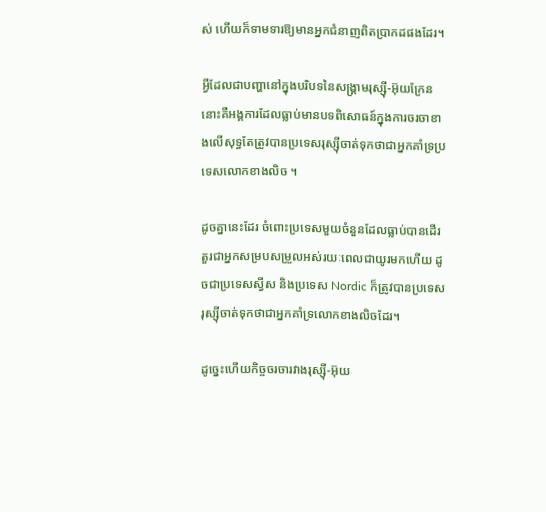ស់ ហើយក៏ទាមទារឱ្យមានអ្នកជំនាញពិតប្រាកដផងដែរ។

អ្វីដែលជាបញ្ហានៅក្នុងបរិបទនៃសង្គ្រាមរុស្ស៊ី-អ៊ុយក្រែននោះគឺអង្គការដែលធ្លាប់មានបទពិសោធន៍ក្នុងការចរចាខាងលើសុទ្ធតែត្រូវបានប្រទេសរុស្ស៊ីចាត់ទុកថាជាអ្នកគាំទ្រប្រទេសលោកខាងលិច ។

ដូចគ្នានេះដែរ ចំពោះប្រទេសមួយចំនួនដែលធ្លាប់បានដើរតួរជាអ្នកសម្របសម្រួលអស់រយៈពេលជាយូរមកហើយ ដូចជាប្រទេសស្វីស និងប្រទេស Nordic ក៏ត្រូវបានប្រទេសរុស្ស៊ីចាត់ទុកថាជាអ្នកគាំទ្រលោកខាងលិចដែរ។

ដូច្នេះហើយកិច្ចចរចារវាងរុស្ស៊ី-អ៊ុយ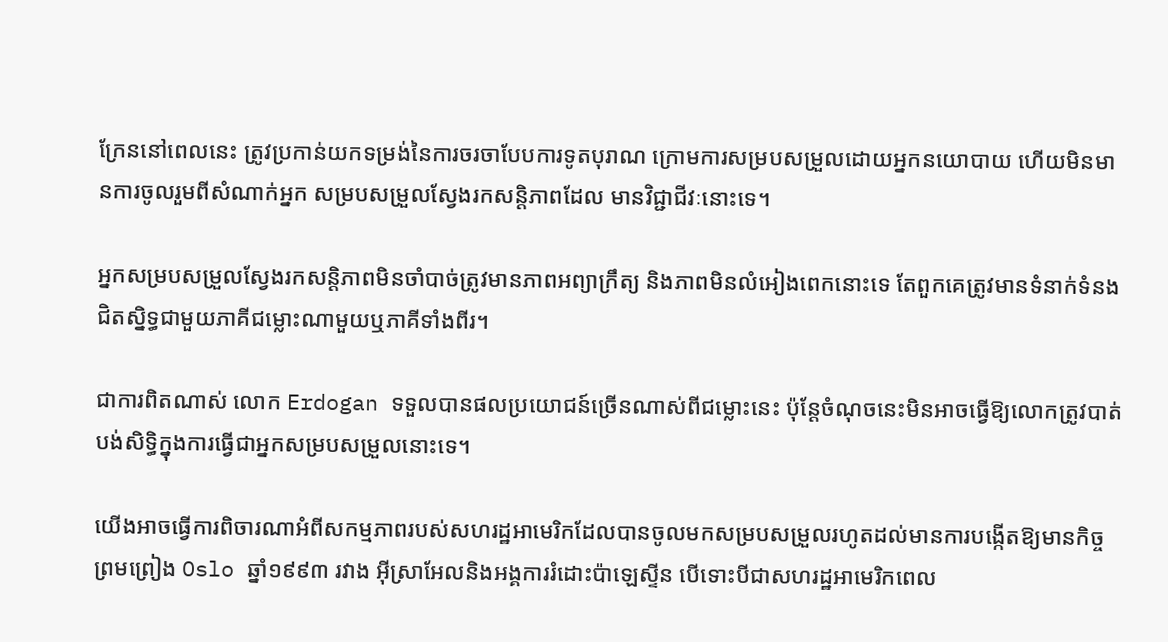ក្រែននៅពេលនេះ ត្រូវប្រកាន់យកទម្រង់នៃការចរចាបែបការទូតបុរាណ ក្រោមការសម្របសម្រួលដោយអ្នកនយោបាយ ហើយមិនមានការចូលរួមពីសំណាក់អ្នក សម្របសម្រួលស្វែងរកសន្តិភាពដែល មានវិជ្ជាជីវៈនោះទេ។

អ្នកសម្របសម្រួលស្វែងរកសន្តិភាពមិនចាំបាច់ត្រូវមានភាពអព្យាក្រឹត្យ និងភាពមិនលំអៀងពេកនោះទេ តែពួកគេត្រូវមានទំនាក់ទំនងជិតស្និទ្ធជាមួយភាគីជម្លោះណាមួយឬភាគីទាំងពីរ។

ជាការពិតណាស់ លោក Erdogan ទទួលបានផលប្រយោជន៍ច្រើនណាស់ពីជម្លោះនេះ ប៉ុន្តែចំណុចនេះមិនអាចធ្វើឱ្យលោកត្រូវបាត់បង់សិទ្ធិក្នុងការធ្វើជាអ្នកសម្របសម្រួលនោះទេ។

យើងអាចធ្វើការពិចារណាអំពីសកម្មភាពរបស់សហរដ្ឋអាមេរិកដែលបានចូលមកសម្របសម្រួលរហូតដល់មានការបង្កើតឱ្យមានកិច្ចព្រមព្រៀង Oslo ឆ្នាំ១៩៩៣ រវាង អ៊ីស្រាអែលនិងអង្គការរំដោះប៉ាឡេស្ទីន បើទោះបីជាសហរដ្ឋអាមេរិកពេល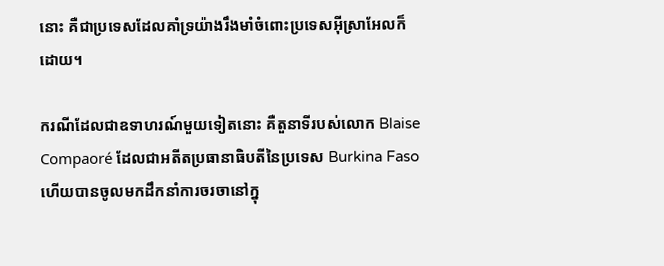នោះ គឺជាប្រទេសដែលគាំទ្រយ៉ាងរឹងមាំចំពោះប្រទេសអ៊ីស្រាអែលក៏ដោយ។

ករណីដែលជាឧទាហរណ៍មួយទៀតនោះ គឺតួនាទីរបស់លោក Blaise Compaoré ដែលជាអតីតប្រធានាធិបតីនៃប្រទេស Burkina Faso ហើយបានចូលមកដឹកនាំការចរចានៅក្នុ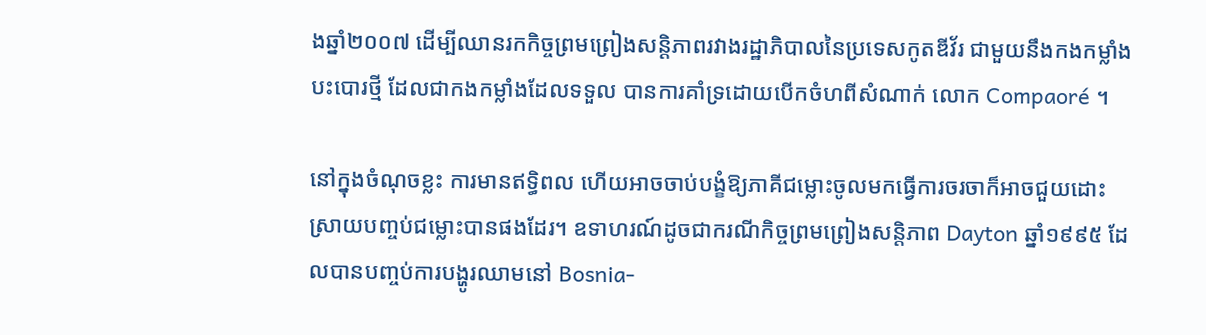ងឆ្នាំ២០០៧ ដើម្បីឈានរកកិច្ចព្រមព្រៀងសន្តិភាពរវាងរដ្ឋាភិបាលនៃប្រទេសកូតឌីវ័រ ជាមួយនឹងកងកម្លាំងបះបោរថ្មី ដែលជាកងកម្លាំងដែលទទួល បានការគាំទ្រដោយបើកចំហពីសំណាក់ លោក Compaoré ។

នៅក្នុងចំណុចខ្លះ ការមានឥទ្ធិពល ហើយអាចចាប់បង្ខំឱ្យភាគីជម្លោះចូលមកធ្វើការចរចាក៏អាចជួយដោះស្រាយបញ្ចប់ជម្លោះបានផងដែរ។ ឧទាហរណ៍ដូចជាករណីកិច្ចព្រមព្រៀងសន្តិភាព Dayton ឆ្នាំ១៩៩៥ ដែលបានបញ្ចប់ការបង្ហូរឈាមនៅ Bosnia-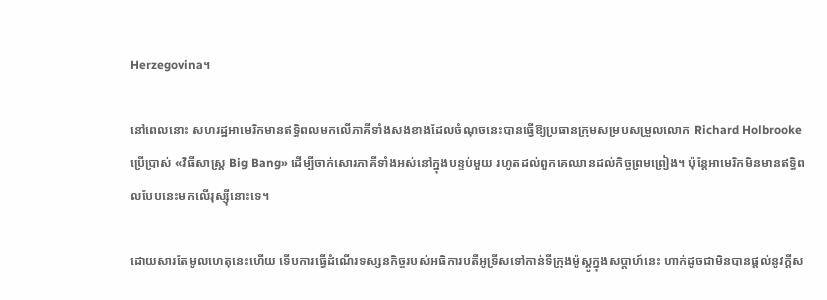Herzegovina។

នៅពេលនោះ សហរដ្ឋអាមេរិកមានឥទ្ធិពលមកលើភាគីទាំងសងខាងដែលចំណុចនេះបានធ្វើឱ្យប្រធានក្រុមសម្របសម្រួលលោក Richard Holbrooke ប្រើប្រាស់ «វិធីសាស្រ្ត Big Bang» ដើម្បីចាក់សោរភាគីទាំងអស់នៅក្នុងបន្ទប់មួយ រហូតដល់ពួកគេឈានដល់កិច្ចព្រមព្រៀង។ ប៉ុន្តែអាមេរិកមិនមានឥទ្ធិពលបែបនេះមកលើរុស្ស៊ីនោះទេ។

ដោយសារតែមូលហេតុនេះហើយ ទើបការធ្វើដំណើរទស្សនកិច្ចរបស់អធិការបតីអូទ្រីសទៅកាន់ទីក្រុងម៉ូស្គូក្នុងសប្តាហ៍នេះ ហាក់ដូចជាមិនបានផ្តល់នូវក្តីស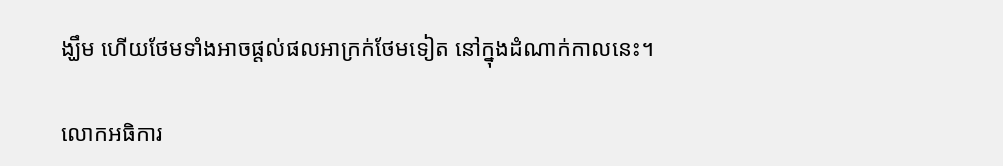ង្ឃឹម ហើយថែមទាំងអាចផ្តល់ផលអាក្រក់ថែមទៀត នៅក្នុងដំណាក់កាលនេះ។

លោកអធិការ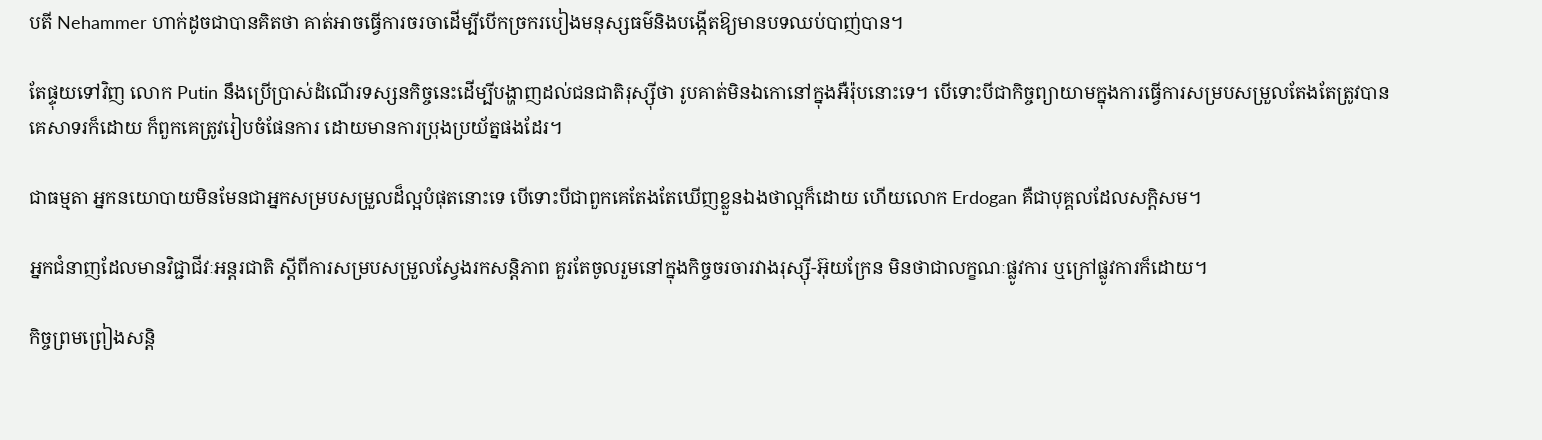បតី Nehammer ហាក់ដូចជាបានគិតថា គាត់អាចធ្វើការចរចាដើម្បីបើកច្រករបៀងមនុស្សធម៌និងបង្កើតឱ្យមានបទឈប់បាញ់បាន។

តែផ្ទុយទៅវិញ លោក Putin នឹងប្រើប្រាស់ដំណើរទស្សនកិច្ចនេះដើម្បីបង្ហាញដល់ជនជាតិរុស្ស៊ីថា រូបគាត់មិនឯកោនៅក្នុងអឺរ៉ុបនោះទេ។ បើទោះបីជាកិច្ចព្យាយាមក្នុងការធ្វើការសម្របសម្រួលតែងតែត្រូវបានគេសាទរក៏ដោយ ក៏ពួកគេត្រូវរៀបចំផែនការ ដោយមានការប្រុងប្រយ័ត្នផងដែរ។

ជាធម្មតា អ្នកនយោបាយមិនមែនជាអ្នកសម្របសម្រួលដ៏ល្អបំផុតនោះទេ បើទោះបីជាពួកគេតែងតែឃើញខ្លួនឯងថាល្អក៏ដោយ ហើយលោក Erdogan គឺជាបុគ្គលដែលសក្ដិសម។

អ្នកជំនាញដែលមានវិជ្ជាជីវៈអន្តរជាតិ ស្តីពីការសម្របសម្រួលស្វែងរកសន្តិភាព គួរតែចូលរួមនៅក្នុងកិច្ចចរចារវាងរុស្ស៊ី-អ៊ុយក្រែន មិនថាជាលក្ខណៈផ្លូវការ ឬក្រៅផ្លូវការក៏ដោយ។

កិច្ចព្រមព្រៀងសន្តិ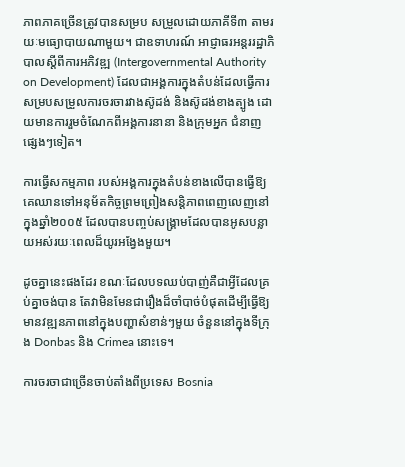ភាពភាគច្រើនត្រូវបានសម្រប សម្រួលដោយភាគីទី៣ តាមរយៈមធ្យោបាយណាមួយ។ ជាឧទាហរណ៍ អាជ្ញាធរអន្តររដ្ឋាភិបាលស្តីពីការអភិវឌ្ឍ (Intergovernmental Authority on Development) ដែលជាអង្គការក្នុងតំបន់ដែលធ្វើការសម្របសម្រួលការចរចារវាងស៊ូដង់ និងស៊ូដង់ខាងត្បូង ដោយមានការរួមចំណែកពីអង្គការនានា និងក្រុមអ្នក ជំនាញផ្សេងៗទៀត។

ការធ្វើសកម្មភាព របស់អង្គការក្នុងតំបន់ខាងលើបានធ្វើឱ្យគេឈានទៅអនុម័តកិច្ចព្រមព្រៀងសន្តិភាពពេញលេញនៅក្នុងឆ្នាំ២០០៥ ដែលបានបញ្ចប់សង្រ្គាមដែលបានអូសបន្លាយអស់រយៈពេលដ៏យូរអង្វែងមួយ។

ដូចគ្នានេះផងដែរ ខណៈដែលបទឈប់បាញ់គឺជាអ្វីដែលគ្រប់គ្នាចង់បាន តែវាមិនមែនជារឿងដ៏ចាំបាច់បំផុតដើម្បីធ្វើឱ្យមានវឌ្ឍនភាពនៅក្នុងបញ្ហាសំខាន់ៗមួយ ចំនួននៅក្នុងទីក្រុង Donbas និង Crimea នោះទេ។

ការចរចាជាច្រើនចាប់តាំងពីប្រទេស Bosnia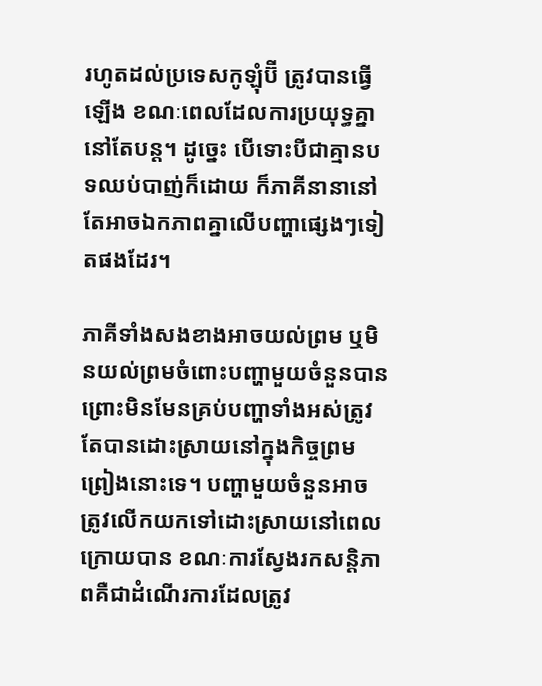រហូតដល់ប្រទេសកូឡុំប៊ី ត្រូវបានធ្វើឡើង ខណៈពេលដែលការប្រយុទ្ធគ្នានៅតែបន្ត។ ដូច្នេះ បើទោះបីជាគ្មានបទឈប់បាញ់ក៏ដោយ ក៏ភាគីនានានៅតែអាចឯកភាពគ្នាលើបញ្ហាផ្សេងៗទៀតផងដែរ។

ភាគីទាំងសងខាងអាចយល់ព្រម ឬមិនយល់ព្រមចំពោះបញ្ហាមួយចំនួនបាន ព្រោះមិនមែនគ្រប់បញ្ហាទាំងអស់ត្រូវតែបានដោះស្រាយនៅក្នុងកិច្ចព្រមព្រៀងនោះទេ។ បញ្ហាមួយចំនួនអាចត្រូវលើកយកទៅដោះស្រាយនៅពេលក្រោយបាន ខណៈការស្វែងរកសន្តិភាពគឺជាដំណើរការដែលត្រូវ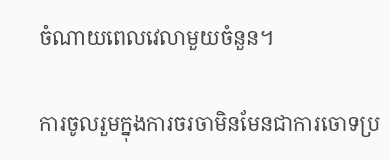ចំណាយពេលវេលាមួយចំនួន។

ការចូលរួមក្នុងការចរចាមិនមែនជាការចោទប្រ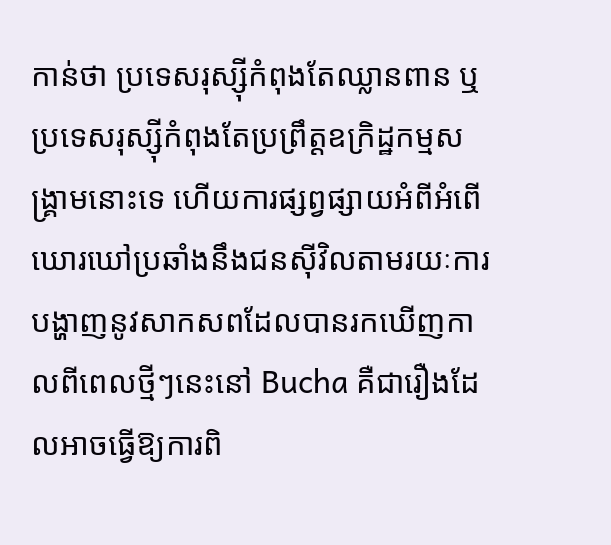កាន់ថា ប្រទេសរុស្ស៊ីកំពុងតែឈ្លានពាន ឬប្រទេសរុស្ស៊ីកំពុងតែប្រព្រឹត្តឧក្រិដ្ឋកម្មសង្គ្រាមនោះទេ ហើយការផ្សព្វផ្សាយអំពីអំពើឃោរឃៅប្រឆាំងនឹងជនស៊ីវិលតាមរយៈការបង្ហាញនូវសាកសពដែលបានរកឃើញកាលពីពេលថ្មីៗនេះនៅ Bucha គឺជារឿងដែលអាចធ្វើឱ្យការពិ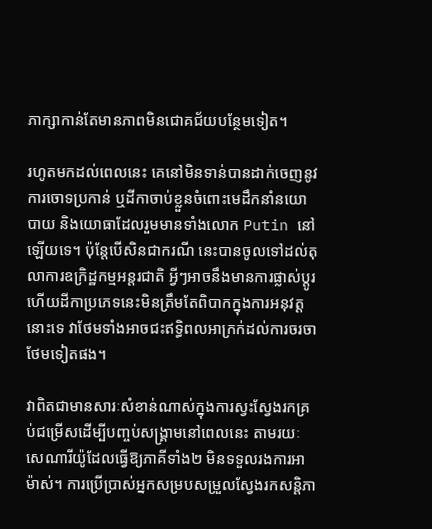ភាក្សាកាន់តែមានភាពមិនជោគជ័យបន្ថែមទៀត។

រហូតមកដល់ពេលនេះ គេនៅមិនទាន់បានដាក់ចេញនូវការចោទប្រកាន់ ឬដីកាចាប់ខ្លួនចំពោះមេដឹកនាំនយោបាយ និងយោធាដែលរួមមានទាំងលោក Putin នៅឡើយទេ។ ប៉ុន្តែបើសិនជាករណី នេះបានចូលទៅដល់តុលាការឧក្រិដ្ឋកម្មអន្តរជាតិ អ្វីៗអាចនឹងមានការផ្លាស់ប្តូរ ហើយដីកាប្រភេទនេះមិនត្រឹមតែពិបាកក្នុងការអនុវត្តនោះទេ វាថែមទាំងអាចជះឥទ្ធិពលអាក្រក់ដល់ការចរចាថែមទៀតផង។

វាពិតជាមានសារៈសំខាន់ណាស់ក្នុងការស្វះស្វែងរកគ្រប់ជម្រើសដើម្បីបញ្ចប់សង្រ្គាមនៅពេលនេះ តាមរយៈសេណារីយ៉ូដែលធ្វើឱ្យភាគីទាំង២ មិនទទួលរងការអាម៉ាស់។ ការប្រើប្រាស់អ្នកសម្របសម្រួលស្វែងរកសន្តិភា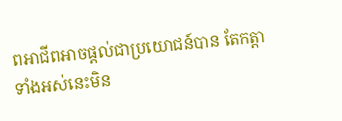ពអាជីពអាចផ្តល់ជាប្រយោជន៍បាន តែកត្តាទាំងអស់នេះមិន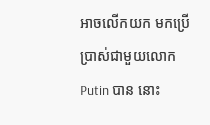អាចលើកយក មកប្រើប្រាស់ជាមួយលោក Putin បាន នោះ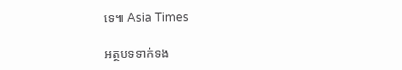ទេ៕ Asia Times

អត្ថបទទាក់ទង